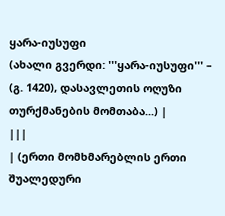ყარა-იუსუფი
(ახალი გვერდი: '''ყარა-იუსუფი''' – (გ. 1420), დასავლეთის ოღუზი თურქმანების მომთაბა...) |
|||
| (ერთი მომხმარებლის ერთი შუალედური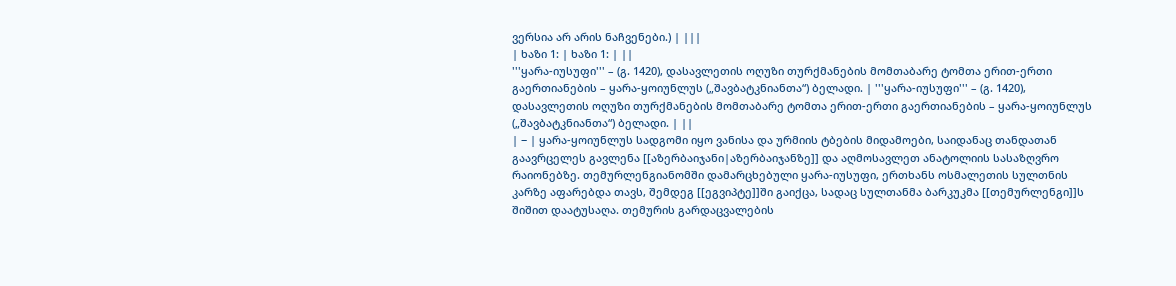ვერსია არ არის ნაჩვენები.) | |||
| ხაზი 1: | ხაზი 1: | ||
'''ყარა-იუსუფი''' – (გ. 1420), დასავლეთის ოღუზი თურქმანების მომთაბარე ტომთა ერით-ერთი გაერთიანების – ყარა-ყოიუნლუს („შავბატკნიანთა“) ბელადი. | '''ყარა-იუსუფი''' – (გ. 1420), დასავლეთის ოღუზი თურქმანების მომთაბარე ტომთა ერით-ერთი გაერთიანების – ყარა-ყოიუნლუს („შავბატკნიანთა“) ბელადი. | ||
| − | ყარა-ყოიუნლუს სადგომი იყო ვანისა და ურმიის ტბების მიდამოები, საიდანაც თანდათან გაავრცელეს გავლენა [[აზერბაიჯანი|აზერბაიჯანზე]] და აღმოსავლეთ ანატოლიის სასაზღვრო რაიონებზე. თემურლენგიანომში დამარცხებული ყარა-იუსუფი, ერთხანს ოსმალეთის სულთნის კარზე აფარებდა თავს, შემდეგ [[ეგვიპტე]]ში გაიქცა, სადაც სულთანმა ბარკუკმა [[თემურლენგი]]ს შიშით დაატუსაღა. თემურის გარდაცვალების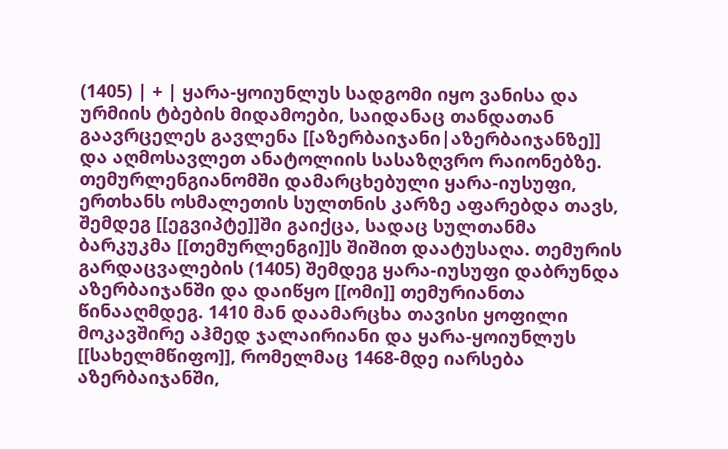(1405) | + | ყარა-ყოიუნლუს სადგომი იყო ვანისა და ურმიის ტბების მიდამოები, საიდანაც თანდათან გაავრცელეს გავლენა [[აზერბაიჯანი|აზერბაიჯანზე]] და აღმოსავლეთ ანატოლიის სასაზღვრო რაიონებზე. თემურლენგიანომში დამარცხებული ყარა-იუსუფი, ერთხანს ოსმალეთის სულთნის კარზე აფარებდა თავს, შემდეგ [[ეგვიპტე]]ში გაიქცა, სადაც სულთანმა ბარკუკმა [[თემურლენგი]]ს შიშით დაატუსაღა. თემურის გარდაცვალების (1405) შემდეგ ყარა-იუსუფი დაბრუნდა აზერბაიჯანში და დაიწყო [[ომი]] თემურიანთა წინააღმდეგ. 1410 მან დაამარცხა თავისი ყოფილი მოკავშირე აჰმედ ჯალაირიანი და ყარა-ყოიუნლუს [[სახელმწიფო]], რომელმაც 1468-მდე იარსება აზერბაიჯანში,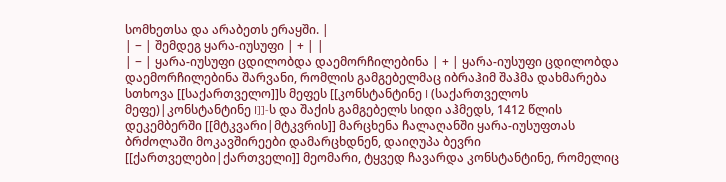სომხეთსა და არაბეთს ერაყში. |
| − | შემდეგ ყარა-იუსუფი | + | |
| − | ყარა-იუსუფი ცდილობდა დაემორჩილებინა | + | ყარა-იუსუფი ცდილობდა დაემორჩილებინა შარვანი, რომლის გამგებელმაც იბრაჰიმ შაჰმა დახმარება სთხოვა [[საქართველო]]ს მეფეს [[კონსტანტინე I (საქართველოს მეფე)|კონსტანტინე I]]-ს და შაქის გამგებელს სიდი აჰმედს, 1412 წლის დეკემბერში [[მტკვარი|მტკვრის]] მარცხენა ჩალაღანში ყარა-იუსუფთას ბრძოლაში მოკავშირეები დამარცხდნენ, დაიღუპა ბევრი [[ქართველები|ქართველი]] მეომარი, ტყვედ ჩავარდა კონსტანტინე, რომელიც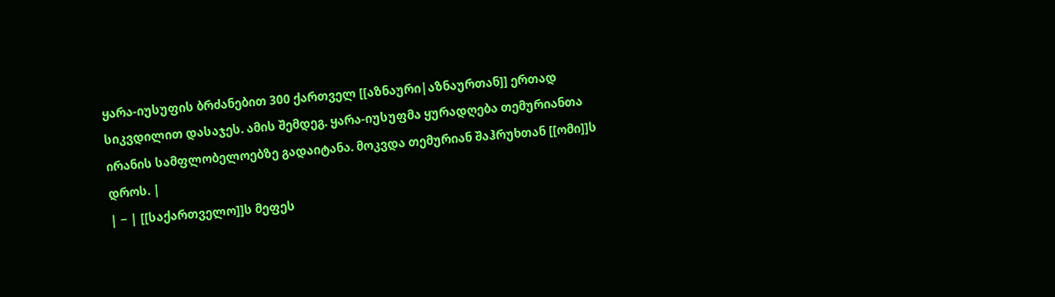ყარა-იუსუფის ბრძანებით 300 ქართველ [[აზნაური|აზნაურთან]] ერთად სიკვდილით დასაჯეს. ამის შემდეგ. ყარა-იუსუფმა ყურადღება თემურიანთა ირანის სამფლობელოებზე გადაიტანა. მოკვდა თემურიან შაჰრუხთან [[ომი]]ს დროს. |
| − | [[საქართველო]]ს მეფეს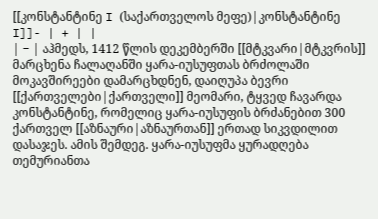[[კონსტანტინე I (საქართველოს მეფე)|კონსტანტინე I]]- | + | |
| − | აჰმედს, 1412 წლის დეკემბერში [[მტკვარი|მტკვრის]] მარცხენა ჩალაღანში ყარა-იუსუფთას ბრძოლაში მოკავშირეები დამარცხდნენ, დაიღუპა ბევრი [[ქართველები|ქართველი]] მეომარი, ტყვედ ჩავარდა კონსტანტინე, რომელიც ყარა-იუსუფის ბრძანებით 300 ქართველ [[აზნაური|აზნაურთან]] ერთად სიკვდილით დასაჯეს. ამის შემდეგ. ყარა-იუსუფმა ყურადღება თემურიანთა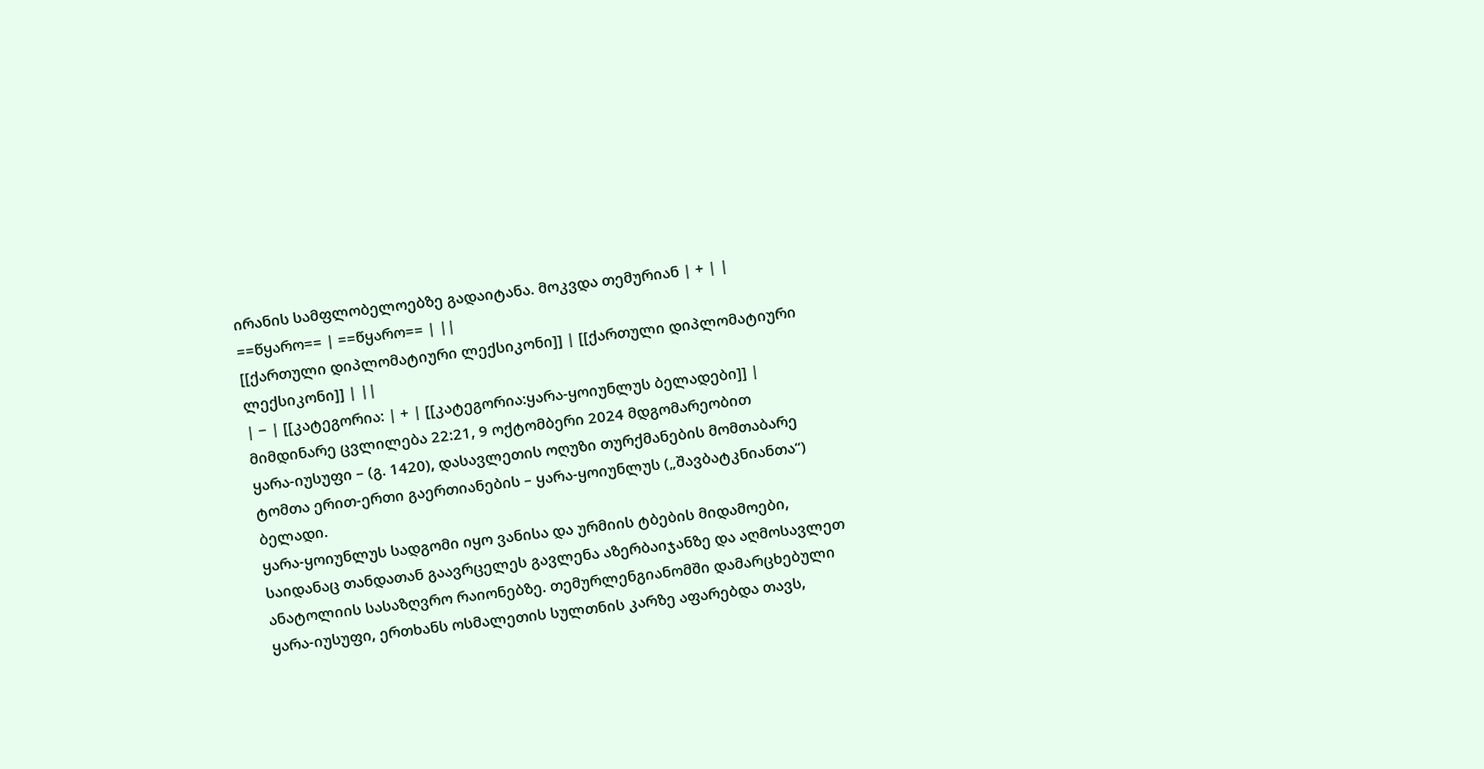ირანის სამფლობელოებზე გადაიტანა. მოკვდა თემურიან | + | |
==წყარო== | ==წყარო== | ||
[[ქართული დიპლომატიური ლექსიკონი]] | [[ქართული დიპლომატიური ლექსიკონი]] | ||
| − | [[კატეგორია: | + | [[კატეგორია:ყარა-ყოიუნლუს ბელადები]] |
მიმდინარე ცვლილება 22:21, 9 ოქტომბერი 2024 მდგომარეობით
ყარა-იუსუფი – (გ. 1420), დასავლეთის ოღუზი თურქმანების მომთაბარე ტომთა ერით-ერთი გაერთიანების – ყარა-ყოიუნლუს („შავბატკნიანთა“) ბელადი.
ყარა-ყოიუნლუს სადგომი იყო ვანისა და ურმიის ტბების მიდამოები, საიდანაც თანდათან გაავრცელეს გავლენა აზერბაიჯანზე და აღმოსავლეთ ანატოლიის სასაზღვრო რაიონებზე. თემურლენგიანომში დამარცხებული ყარა-იუსუფი, ერთხანს ოსმალეთის სულთნის კარზე აფარებდა თავს,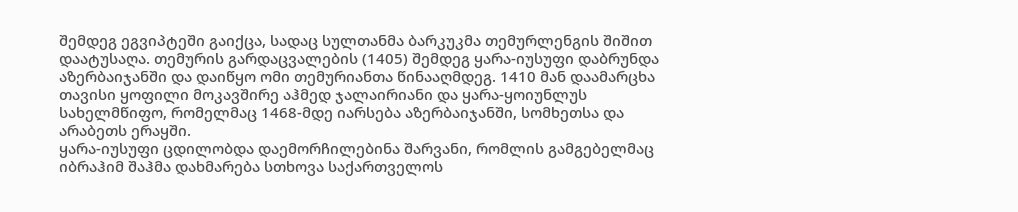შემდეგ ეგვიპტეში გაიქცა, სადაც სულთანმა ბარკუკმა თემურლენგის შიშით დაატუსაღა. თემურის გარდაცვალების (1405) შემდეგ ყარა-იუსუფი დაბრუნდა აზერბაიჯანში და დაიწყო ომი თემურიანთა წინააღმდეგ. 1410 მან დაამარცხა თავისი ყოფილი მოკავშირე აჰმედ ჯალაირიანი და ყარა-ყოიუნლუს სახელმწიფო, რომელმაც 1468-მდე იარსება აზერბაიჯანში, სომხეთსა და არაბეთს ერაყში.
ყარა-იუსუფი ცდილობდა დაემორჩილებინა შარვანი, რომლის გამგებელმაც იბრაჰიმ შაჰმა დახმარება სთხოვა საქართველოს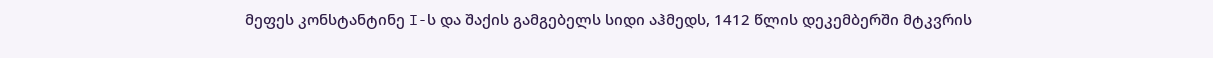მეფეს კონსტანტინე I-ს და შაქის გამგებელს სიდი აჰმედს, 1412 წლის დეკემბერში მტკვრის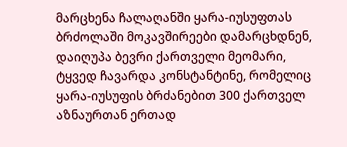მარცხენა ჩალაღანში ყარა-იუსუფთას ბრძოლაში მოკავშირეები დამარცხდნენ, დაიღუპა ბევრი ქართველი მეომარი, ტყვედ ჩავარდა კონსტანტინე, რომელიც ყარა-იუსუფის ბრძანებით 300 ქართველ აზნაურთან ერთად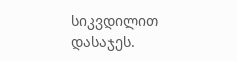სიკვდილით დასაჯეს.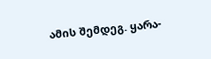ამის შემდეგ. ყარა-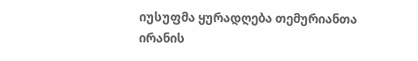იუსუფმა ყურადღება თემურიანთა ირანის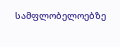სამფლობელოებზე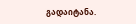გადაიტანა.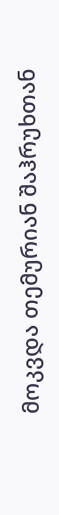მოკვდა თემურიან შაჰრუხთან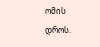ომის დროს.